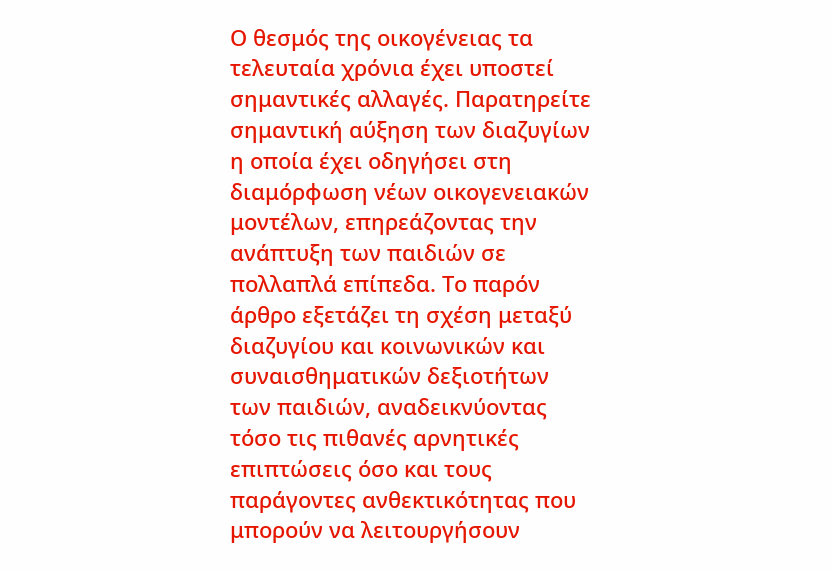Ο θεσμός της οικογένειας τα τελευταία χρόνια έχει υποστεί σημαντικές αλλαγές. Παρατηρείτε σημαντική αύξηση των διαζυγίων η οποία έχει οδηγήσει στη διαμόρφωση νέων οικογενειακών μοντέλων, επηρεάζοντας την ανάπτυξη των παιδιών σε πολλαπλά επίπεδα. Το παρόν άρθρο εξετάζει τη σχέση μεταξύ διαζυγίου και κοινωνικών και συναισθηματικών δεξιοτήτων των παιδιών, αναδεικνύοντας τόσο τις πιθανές αρνητικές επιπτώσεις όσο και τους παράγοντες ανθεκτικότητας που μπορούν να λειτουργήσουν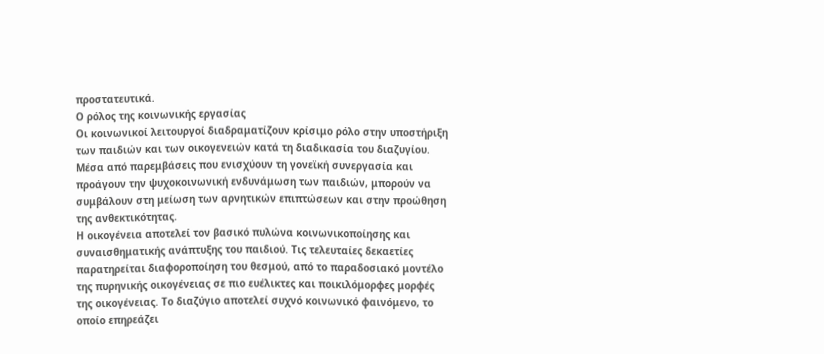προστατευτικά.
Ο ρόλος της κοινωνικής εργασίας
Οι κοινωνικοί λειτουργοί διαδραματίζουν κρίσιμο ρόλο στην υποστήριξη των παιδιών και των οικογενειών κατά τη διαδικασία του διαζυγίου. Μέσα από παρεμβάσεις που ενισχύουν τη γονεϊκή συνεργασία και προάγουν την ψυχοκοινωνική ενδυνάμωση των παιδιών, μπορούν να συμβάλουν στη μείωση των αρνητικών επιπτώσεων και στην προώθηση της ανθεκτικότητας.
Η οικογένεια αποτελεί τον βασικό πυλώνα κοινωνικοποίησης και συναισθηματικής ανάπτυξης του παιδιού. Τις τελευταίες δεκαετίες παρατηρείται διαφοροποίηση του θεσμού, από το παραδοσιακό μοντέλο της πυρηνικής οικογένειας σε πιο ευέλικτες και ποικιλόμορφες μορφές της οικογένειας. Το διαζύγιο αποτελεί συχνό κοινωνικό φαινόμενο, το οποίο επηρεάζει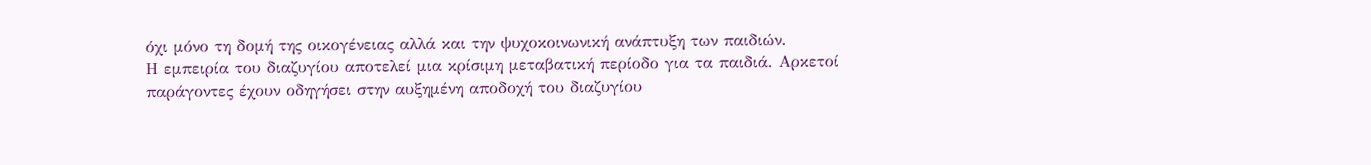όχι μόνο τη δομή της οικογένειας αλλά και την ψυχοκοινωνική ανάπτυξη των παιδιών.
Η εμπειρία του διαζυγίου αποτελεί μια κρίσιμη μεταβατική περίοδο για τα παιδιά. Αρκετοί παράγοντες έχουν οδηγήσει στην αυξημένη αποδοχή του διαζυγίου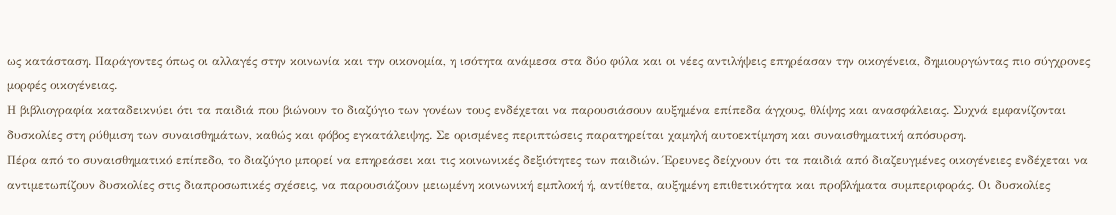ως κατάσταση. Παράγοντες όπως οι αλλαγές στην κοινωνία και την οικονομία, η ισότητα ανάμεσα στα δύο φύλα και οι νέες αντιλήψεις επηρέασαν την οικογένεια, δημιουργώντας πιο σύγχρονες μορφές οικογένειας.
Η βιβλιογραφία καταδεικνύει ότι τα παιδιά που βιώνουν το διαζύγιο των γονέων τους ενδέχεται να παρουσιάσουν αυξημένα επίπεδα άγχους, θλίψης και ανασφάλειας. Συχνά εμφανίζονται δυσκολίες στη ρύθμιση των συναισθημάτων, καθώς και φόβος εγκατάλειψης. Σε ορισμένες περιπτώσεις παρατηρείται χαμηλή αυτοεκτίμηση και συναισθηματική απόσυρση.
Πέρα από το συναισθηματικό επίπεδο, το διαζύγιο μπορεί να επηρεάσει και τις κοινωνικές δεξιότητες των παιδιών. Έρευνες δείχνουν ότι τα παιδιά από διαζευγμένες οικογένειες ενδέχεται να αντιμετωπίζουν δυσκολίες στις διαπροσωπικές σχέσεις, να παρουσιάζουν μειωμένη κοινωνική εμπλοκή ή, αντίθετα, αυξημένη επιθετικότητα και προβλήματα συμπεριφοράς. Οι δυσκολίες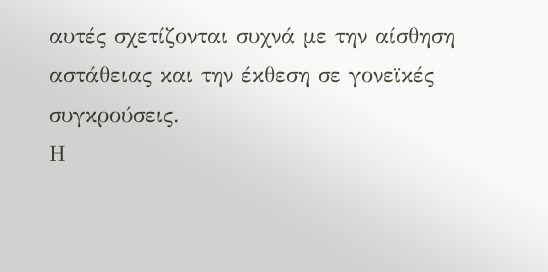αυτές σχετίζονται συχνά με την αίσθηση αστάθειας και την έκθεση σε γονεϊκές συγκρούσεις.
Η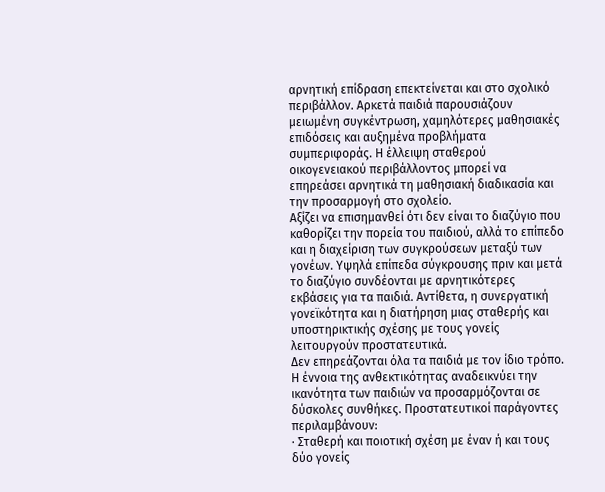αρνητική επίδραση επεκτείνεται και στο σχολικό περιβάλλον. Αρκετά παιδιά παρουσιάζουν μειωμένη συγκέντρωση, χαμηλότερες μαθησιακές επιδόσεις και αυξημένα προβλήματα συμπεριφοράς. Η έλλειψη σταθερού οικογενειακού περιβάλλοντος μπορεί να επηρεάσει αρνητικά τη μαθησιακή διαδικασία και την προσαρμογή στο σχολείο.
Αξίζει να επισημανθεί ότι δεν είναι το διαζύγιο που καθορίζει την πορεία του παιδιού, αλλά το επίπεδο και η διαχείριση των συγκρούσεων μεταξύ των γονέων. Υψηλά επίπεδα σύγκρουσης πριν και μετά το διαζύγιο συνδέονται με αρνητικότερες εκβάσεις για τα παιδιά. Αντίθετα, η συνεργατική γονεϊκότητα και η διατήρηση μιας σταθερής και υποστηρικτικής σχέσης με τους γονείς λειτουργούν προστατευτικά.
Δεν επηρεάζονται όλα τα παιδιά με τον ίδιο τρόπο. Η έννοια της ανθεκτικότητας αναδεικνύει την ικανότητα των παιδιών να προσαρμόζονται σε δύσκολες συνθήκες. Προστατευτικοί παράγοντες περιλαμβάνουν:
· Σταθερή και ποιοτική σχέση με έναν ή και τους δύο γονείς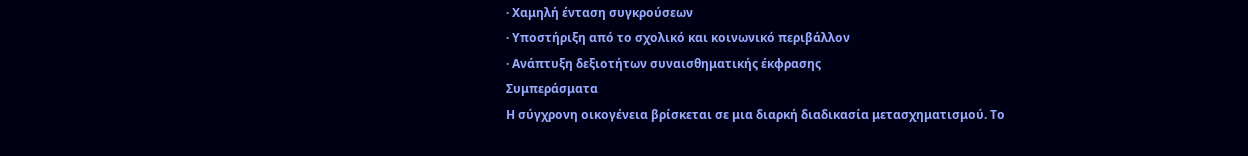· Χαμηλή ένταση συγκρούσεων
· Υποστήριξη από το σχολικό και κοινωνικό περιβάλλον
· Ανάπτυξη δεξιοτήτων συναισθηματικής έκφρασης
Συμπεράσματα
Η σύγχρονη οικογένεια βρίσκεται σε μια διαρκή διαδικασία μετασχηματισμού. Το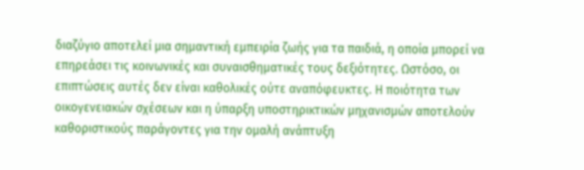διαζύγιο αποτελεί μια σημαντική εμπειρία ζωής για τα παιδιά, η οποία μπορεί να επηρεάσει τις κοινωνικές και συναισθηματικές τους δεξιότητες. Ωστόσο, οι επιπτώσεις αυτές δεν είναι καθολικές ούτε αναπόφευκτες. Η ποιότητα των οικογενειακών σχέσεων και η ύπαρξη υποστηρικτικών μηχανισμών αποτελούν καθοριστικούς παράγοντες για την ομαλή ανάπτυξη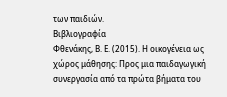των παιδιών.
Βιβλιογραφία
Φθενάκης, Β. Ε. (2015). Η οικογένεια ως χώρος μάθησης: Προς μια παιδαγωγική συνεργασία από τα πρώτα βήματα του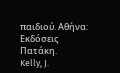παιδιού. Αθήνα: Εκδόσεις Πατάκη.
Kelly, J.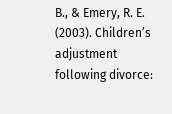B., & Emery, R. E. (2003). Children’s adjustment following divorce: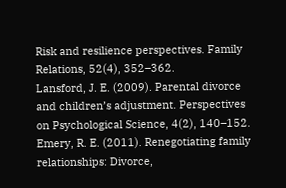Risk and resilience perspectives. Family Relations, 52(4), 352–362.
Lansford, J. E. (2009). Parental divorce and children’s adjustment. Perspectives on Psychological Science, 4(2), 140–152.
Emery, R. E. (2011). Renegotiating family relationships: Divorce,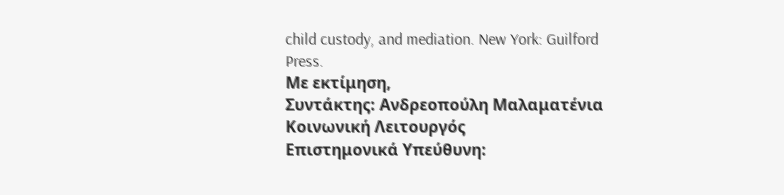child custody, and mediation. New York: Guilford Press.
Με εκτίμηση,
Συντάκτης: Ανδρεοπούλη Μαλαματένια Κοινωνική Λειτουργός
Επιστημονικά Υπεύθυνη: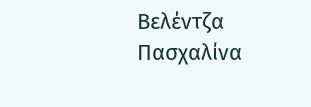Βελέντζα Πασχαλίνα